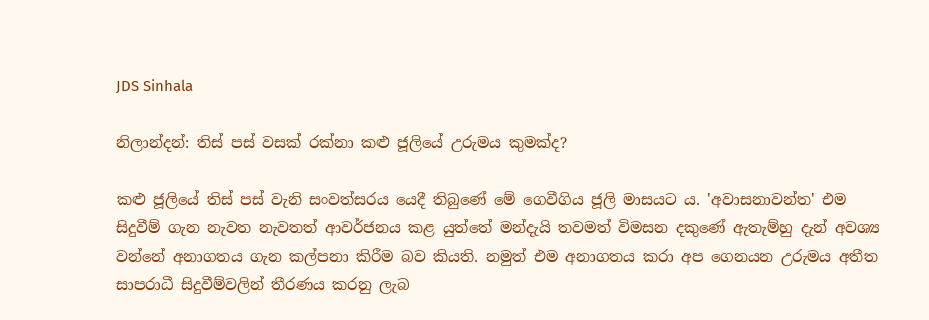JDS Sinhala

නිලාන්දන්: තිස් පස් වසක් රක්නා කළු ජූලියේ උරුමය කුමක්ද?

කළු ජූලියේ තිස් පස් වැනි සංවත්සරය යෙදී තිබුණේ මේ ගෙවීගිය ජූලි මාසයට ය. 'අවාසනාවන්ත' එම සිදුවීම් ගැන නැවත නැවතත් ආවර්ජනය කළ යුත්තේ මන්දැයි තවමත් විමසන දකුණේ ඇතැම්හු දැන් අවශ්‍ය වන්නේ අනාගතය ගැන කල්පනා කිරීම බව කියති. නමුත් එම අනාගතය කරා අප ගෙනයන උරුමය අතීත සාපරාධී සිදුවීම්වලින් තීරණය කරනු ලැබ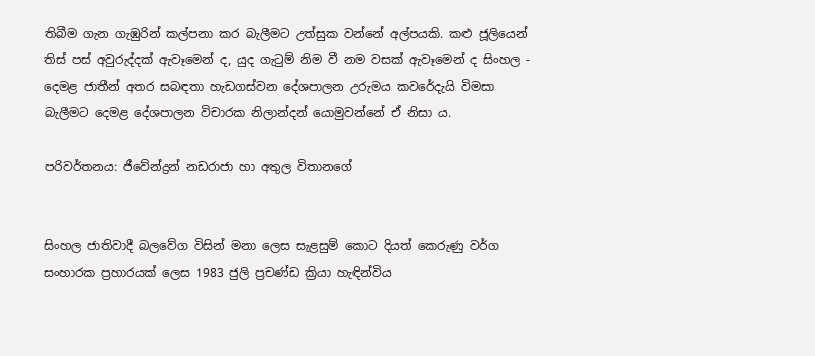තිබීම ගැන ගැඹුරින් කල්පනා කර බැලීමට උත්සුක වන්නේ අල්පයකි. කළු ජූලියෙන් තිස් පස් අවුරුද්දක් ඇවෑමෙන් ද, යුද ගැටුම් නිම වී නම වසක් ඇවෑමෙන් ද සිංහල - දෙමළ ජාතීන් අතර සබඳතා හැඩගස්වන දේශපාලන උරුමය කවරේදැයි විමසා බැලීමට දෙමළ දේශපාලන විචාරක නිලාන්දන් යොමුවන්නේ ඒ නිසා ය.

පරිවර්තනය: ජීවේන්ද්‍රන් නඩරාජා හා අතුල විතානගේ


සිංහල ජාතිවාදී බලවේග විසින් මනා ලෙස සැළසුම් කොට දියත් කෙරුණු වර්ග සංහාරක ප්‍රහාරයක් ලෙස 1983 ජුලි ප්‍රචණ්ඩ ක්‍රියා හැඳින්විය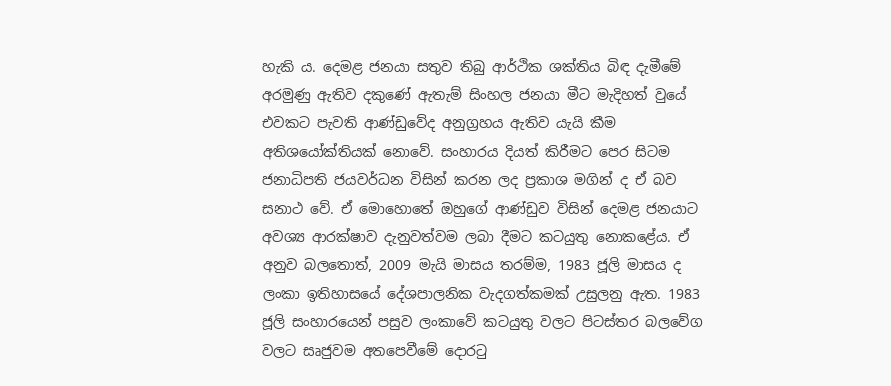හැකි ය. දෙමළ ජනයා සතුව තිබු ආර්ථික ශක්තිය බිඳ දැමීමේ අරමුණු ඇතිව දකුණේ ඇතැම් සිංහල ජනයා මීට මැදිහත් වුයේ එවකට පැවති ආණ්ඩුවේද අනුග්‍රහය ඇතිව යැයි කීම අතිශයෝක්තියක් නොවේ. සංහාරය දියත් කිරීමට පෙර සිටම ජනාධිපති ජයවර්ධන විසින් කරන ලද ප්‍රකාශ මගින් ද ඒ බව සනාථ වේ. ඒ මොහොතේ ඔහුගේ ආණ්ඩුව විසින් දෙමළ ජනයාට අවශ්‍ය ආරක්ෂාව දැනුවත්වම ලබා දීමට කටයුතු නොකළේය. ඒ අනුව බලතොත්, 2009 මැයි මාසය තරම්ම, 1983 ජූලි මාසය ද ලංකා ඉතිහාසයේ දේශපාලනික වැදගත්කමක් උසුලනු ඇත. 1983 ජූලි සංහාරයෙන් පසුව ලංකාවේ කටයුතු වලට පිටස්තර බලවේග වලට සෘජුවම අතපෙවීමේ දොරටු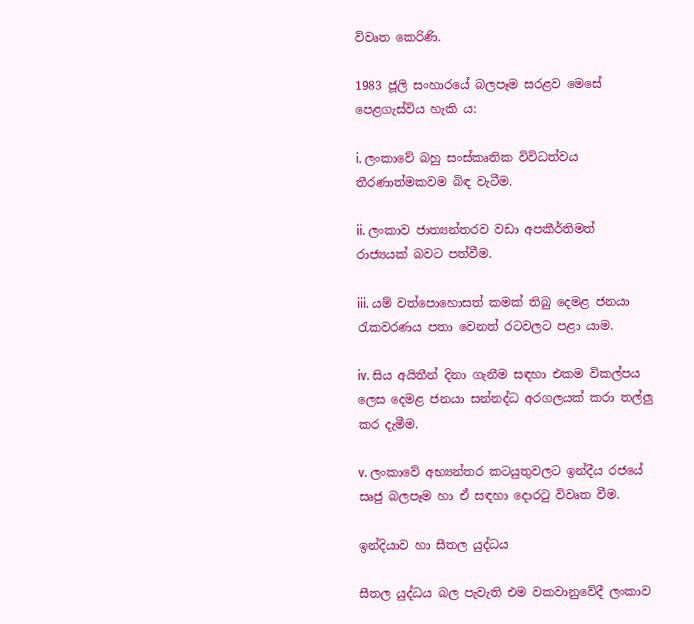විවෘත කෙරිණි.

1983 ජූලි සංහාරයේ බලපෑම සරළව මෙසේ පෙළගැස්විය හැකි ය:

i. ලංකාවේ බහු සංස්කෘතික විවිධත්වය තීරණාත්මකවම බිඳ වැටීම.

ii. ලංකාව ජාත්‍යන්තරව වඩා අපකීර්තිමත් රාජ්‍යයක් බවට පත්වීම.

iii. යම් වත්පොහොසත් කමක් තිබු දෙමළ ජනයා රැකවරණය පතා වෙනත් රටවලට පළා යාම.

iv. සිය අයිතීන් දිනා ගැනීම සඳහා එකම විකල්පය ලෙස දෙමළ ජනයා සන්නද්ධ අරගලයක් කරා තල්ලු කර දැමීම.

v. ලංකාවේ අභ්‍යන්තර කටයුතුවලට ඉන්දීය රජයේ සෘජු බලපෑම හා ඒ සඳහා දොරටු විවෘත වීම.

ඉන්දියාව හා සීතල යුද්ධය

සීතල යුද්ධය බල පැවැති එම වකවානුවේදී ලංකාව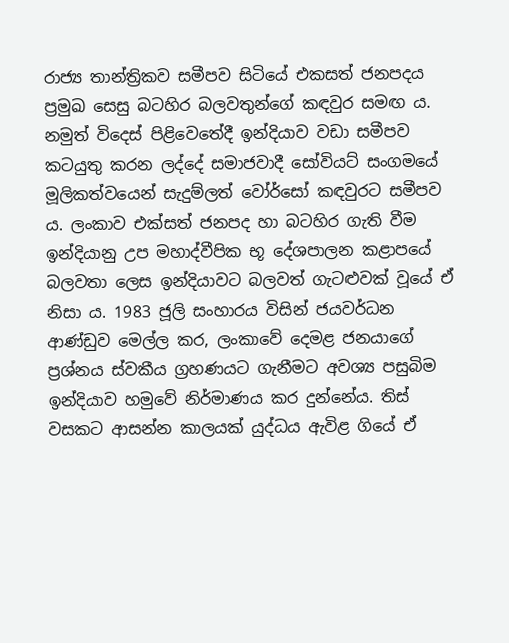රාජ්‍ය තාන්ත්‍රිකව සමීපව සිටියේ එකසත් ජනපදය ප්‍රමුඛ සෙසු බටහිර බලවතුන්ගේ කඳවුර සමඟ ය. නමුත් විදෙස් පිළිවෙතේදී ඉන්දියාව වඩා සමීපව කටයුතු කරන ලද්දේ සමාජවාදී සෝවියට් සංගමයේ මූලිකත්වයෙන් සැදුම්ලත් වෝර්සෝ කඳවුරට සමීපව ය. ලංකාව එක්සත් ජනපද හා බටහිර ගැති වීම ඉන්දියානු උප මහාද්වීපික භූ දේශපාලන කළාපයේ බලවතා ලෙස ඉන්දියාවට බලවත් ගැටළුවක් වූයේ ඒ නිසා ය. 1983 ජූලි සංහාරය විසින් ජයවර්ධන ආණ්ඩුව මෙල්ල කර, ලංකාවේ දෙමළ ජනයාගේ ප්‍රශ්නය ස්වකීය ග්‍රහණයට ගැනීමට අවශ්‍ය පසුබිම ඉන්දියාව හමුවේ නිර්මාණය කර දුන්නේය. තිස් වසකට ආසන්න කාලයක් යුද්ධය ඇවිළ ගියේ ඒ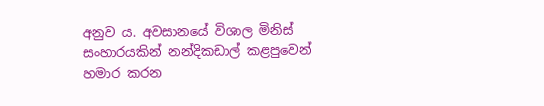අනුව ය. අවසානයේ විශාල මිනිස් සංහාරයකින් නන්දිකඩාල් කළපුවෙන් හමාර කරන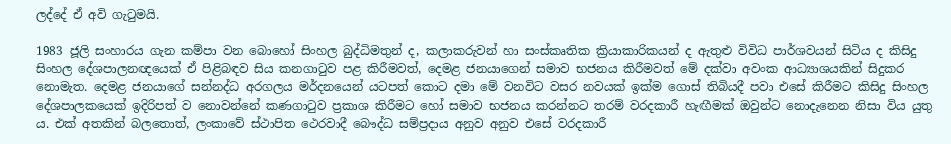ලද්දේ ඒ අවි ගැටුමයි.

1983 ජූලි සංහාරය ගැන කම්පා වන බොහෝ සිංහල බුද්ධිමතුන් ද, කලාකරුවන් හා සංස්කෘතික ක්‍රියාකාරිකයන් ද ඇතුළු විවිධ පාර්ශවයන් සිටිය ද කිසිදු සිංහල දේශපාලනඥයෙක් ඒ පිළිබඳව සිය කනගාටුව පළ කිරීමවත්, දෙමළ ජනයාගෙන් සමාව භජනය කිරීමවත් මේ දක්වා අවංක ආධ්‍යාශයකින් සිදුකර නොමැත. දෙමළ ජනයාගේ සන්නද්ධ අරගලය මර්දනයෙන් යටපත් කොට දමා මේ වනවිට වසර නවයක් ඉක්ම ගොස් තිබියදී පවා එසේ කිරීමට කිසිදු සිංහල දේශපාලකයෙක් ඉදිරිපත් ව නොවන්නේ කණගාටුව ප්‍රකාශ කිරීමට හෝ සමාව භජනය කරන්නට තරම් වරදකාරී හැඟීමක් ඔවුන්ට නොදැනෙන නිසා විය යුතු ය. එක් අතකින් බලතොත්, ලංකාවේ ස්ථාපිත ථෙරවාදී බෞද්ධ සම්ප්‍රදාය අනුව අනුව එසේ වරදකාරී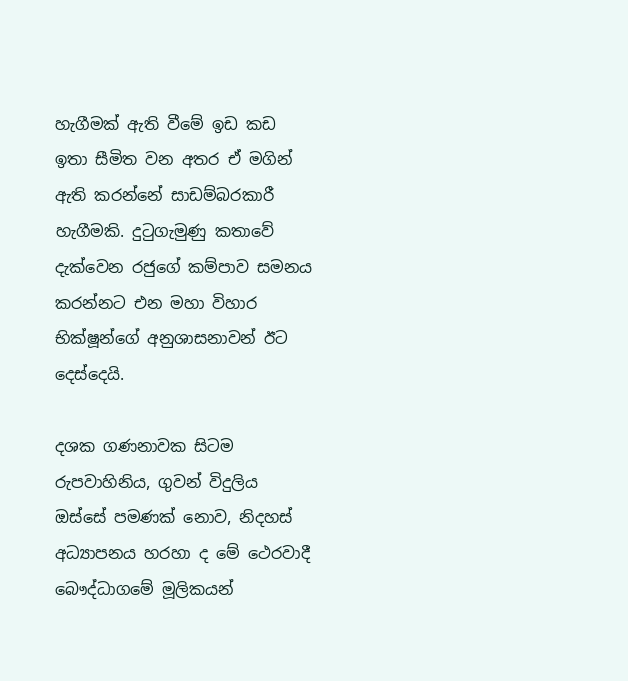හැගීමක් ඇති වීමේ ඉඩ කඩ ඉතා සීමිත වන අතර ඒ මගින් ඇති කරන්නේ සාඩම්බරකාරී හැගීමකි. දුටුගැමුණු කතාවේ දැක්වෙන රජුගේ කම්පාව සමනය කරන්නට එන මහා විහාර භික්ෂූන්ගේ අනුශාසනාවන් ඊට දෙස්දෙයි.

දශක ගණනාවක සිටම රුපවාහිනිය, ගුවන් විදුලිය ඔස්සේ පමණක් නොව, නිදහස් අධ්‍යාපනය හරහා ද මේ ථෙරවාදී බෞද්ධාගමේ මූලිකයන්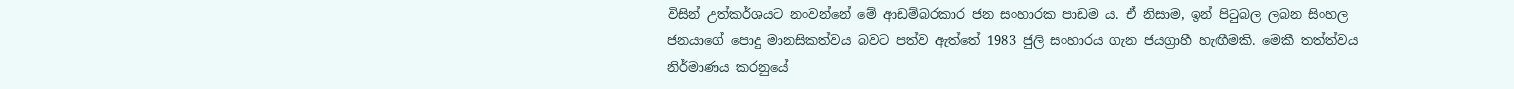විසින් උත්කර්ශයට නංවන්නේ මේ ආඩම්බරකාර ජන සංහාරක පාඩම ය. ඒ නිසාම, ඉන් පිටුබල ලබන සිංහල ජනයාගේ පොදු මානසිකත්වය බවට පත්ව ඇත්තේ 1983 ජුලි සංහාරය ගැන ජයග්‍රාහී හැඟීමකි. මෙකී තත්ත්වය නිර්මාණය කරනුයේ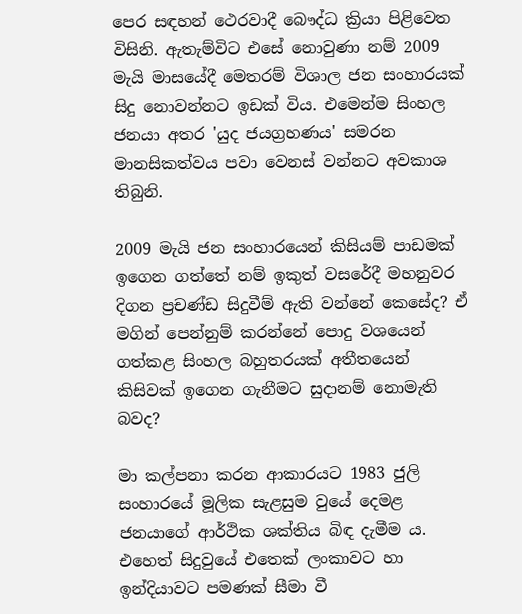පෙර සඳහන් ථෙරවාදී බෞද්ධ ක්‍රියා පිළිවෙත විසිනි. ඇතැම්විට එසේ නොවුණා නම් 2009 මැයි මාසයේදී මෙතරම් විශාල ජන සංහාරයක් සිදු නොවන්නට ඉඩක් විය. එමෙන්ම සිංහල ජනයා අතර 'යුද ජයග්‍රහණය' සමරන මානසිකත්වය පවා වෙනස් වන්නට අවකාශ තිබුනි.

2009 මැයි ජන සංහාරයෙන් කිසියම් පාඩමක් ඉගෙන ගත්තේ නම් ඉකුත් වසරේදී මහනුවර දිගන ප්‍රචණ්ඩ සිදුවීම් ඇති වන්නේ කෙසේද? ඒ මගින් පෙන්නුම් කරන්නේ පොදු වශයෙන් ගත්කළ සිංහල බහුතරයක් අතීතයෙන් කිසිවක් ඉගෙන ගැනීමට සුදානම් නොමැති බවද?

මා කල්පනා කරන ආකාරයට 1983 ජුලි සංහාරයේ මූලික සැළසුම වුයේ දෙමළ ජනයාගේ ආර්ථික ශක්තිය බිඳ දැමීම ය. එහෙත් සිදුවුයේ එතෙක් ලංකාවට හා ඉන්දියාවට පමණක් සීමා වී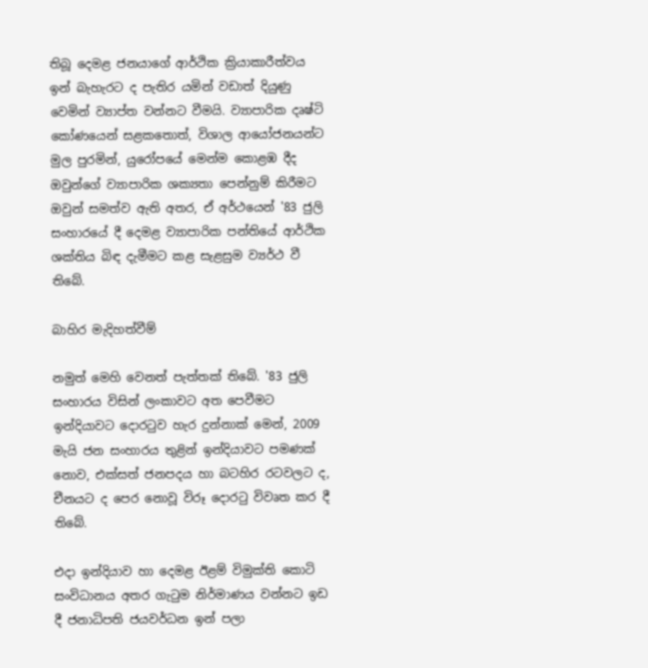තිබූ දෙමළ ජනයාගේ ආර්ථික ක්‍රියාකාරීත්වය ඉන් බැහැරට ද පැතිර යමින් වඩාත් දියුණු වෙමින් ව්‍යාප්ත වන්නට වීමයි. ව්‍යාපාරික දෘෂ්ටි කෝණයෙන් සළකතොත්, විශාල ආයෝජනයන්ට මුල පුරමින්, යුරෝපයේ මෙන්ම කොළඹ දීද ඔවුන්ගේ ව්‍යාපාරික ශක්‍යතා පෙන්නුම් කිරීමට ඔවුන් සමත්ව ඇති අතර, ඒ අර්ථයෙන් '83 ජුලි සංහාරයේ දී දෙමළ ව්‍යාපාරික පන්තියේ ආර්ථික ශක්තිය බිඳ දැමීමට කළ සැළසුම ව්‍යර්ථ වී තිබේ.

බාහිර මැදිහත්වීම්

නමුත් මෙහි වෙනත් පැත්තක් තිබේ. '83 ජුලි සංහාරය විසින් ලංකාවට අත පෙවීමට ඉන්දියාවට දොරටුව හැර දුන්නාක් මෙන්, 2009 මැයි ජන සංහාරය තුළින් ඉන්දියාවට පමණක් නොව, එක්සත් ජනපදය හා බටහිර රටවලට ද, චීනයට ද පෙර නොවූ විරූ දොරටු විවෘත කර දී තිබේ.

එදා ඉන්දියාව හා දෙමළ ඊළම් විමුක්ති කොටි සංවිධානය අතර ගැටුම නිර්මාණය වන්නට ඉඩ දී ජනාධිපති ජයවර්ධන ඉන් පලා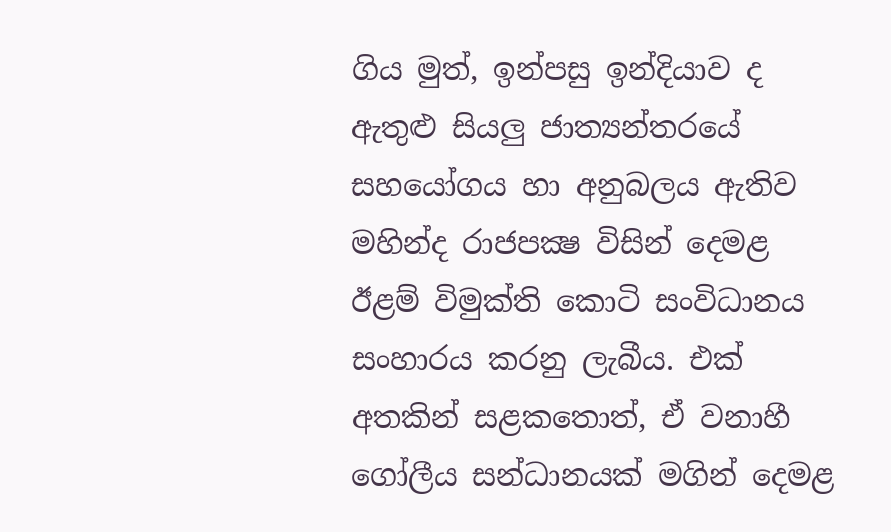ගිය මුත්, ඉන්පසු ඉන්දියාව ද ඇතුළු සියලු ජාත්‍යන්තරයේ සහයෝගය හා අනුබලය ඇතිව මහින්ද රාජපක්‍ෂ විසින් දෙමළ ඊළම් විමුක්ති කොටි සංවිධානය සංහාරය කරනු ලැබීය. එක් අතකින් සළකතොත්, ඒ වනාහී ගෝලීය සන්ධානයක් මගින් දෙමළ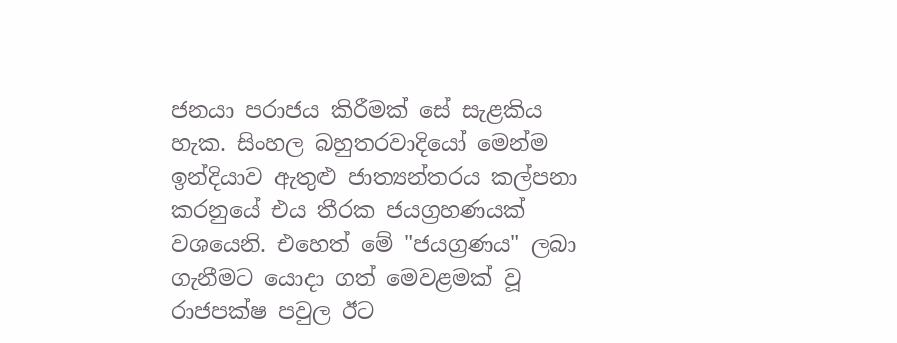ජනයා පරාජය කිරීමක් සේ සැළකිය හැක. සිංහල බහුතරවාදියෝ මෙන්ම ඉන්දියාව ඇතුළු ජාත්‍යන්තරය කල්පනා කරනුයේ එය තීරක ජයග්‍රහණයක් වශයෙනි. එහෙත් මේ "ජයග්‍රණය" ලබා ගැනීමට යොදා ගත් මෙවළමක් වූ රාජපක්ෂ පවුල ඊට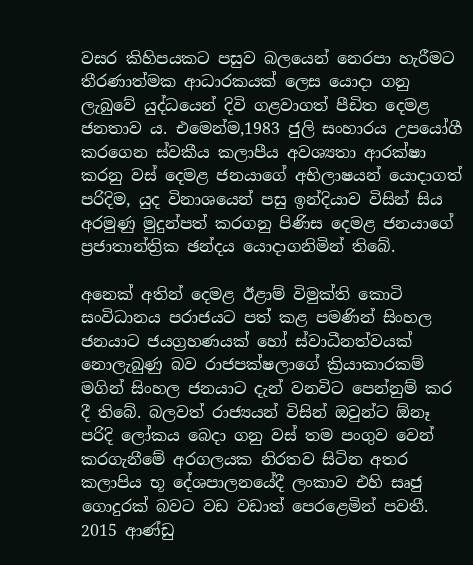වසර කිහිපයකට පසුව බලයෙන් නෙරපා හැරීමට තීරණාත්මක ආධාරකයක් ලෙස යොදා ගනු ලැබුවේ යුද්ධයෙන් දිවි ගළවාගත් පීඩිත දෙමළ ජනතාව ය. එමෙන්ම,1983 ජුලි සංහාරය උපයෝගී කරගෙන ස්වකීය කලාපීය අවශ්‍යතා ආරක්ෂා කරනු වස් දෙමළ ජනයාගේ අභිලාෂයන් යොදාගත් පරිදිම, යුද විනාශයෙන් පසු ඉන්දියාව විසින් සිය අරමුණු මුදුන්පත් කරගනු පිණිස දෙමළ ජනයාගේ ප්‍රජාතාන්ත්‍රික ඡන්දය යොදාගනිමින් තිබේ.

අනෙක් අතින් දෙමළ ඊළාම් විමුක්ති කොටි සංවිධානය පරාජයට පත් කළ පමණින් සිංහල ජනයාට ජයග්‍රහණයක් හෝ ස්වාධීනත්වයක් නොලැබුණු බව රාජපක්ෂලාගේ ක්‍රියාකාරකම් මගින් සිංහල ජනයාට දැන් වනවිට පෙන්නුම් කර දී තිබේ. බලවත් රාජ්‍යයන් විසින් ඔවුන්ට ඕනෑ පරිදි ලෝකය බෙදා ගනු වස් තම පංගුව වෙන් කරගැනීමේ අරගලයක නිරතව සිටින අතර කලාපිය භූ දේශපාලනයේදී ලංකාව එහි සෘජු ගොදුරක් බවට වඩ වඩාත් පෙරළෙමින් පවතී. 2015 ආණ්ඩු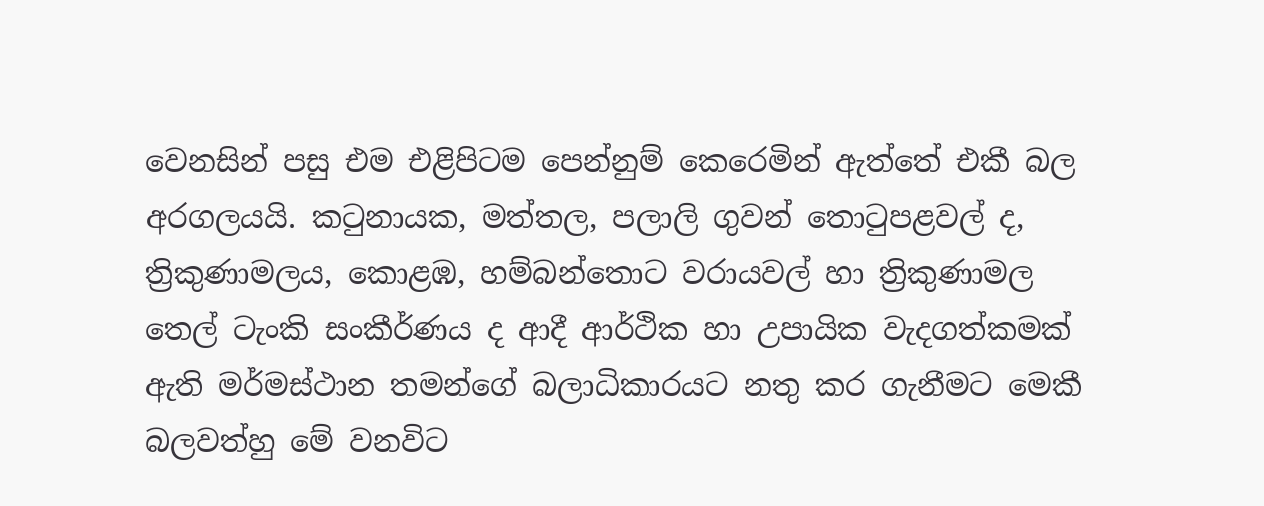වෙනසින් පසු එම එළිපිටම පෙන්නුම් කෙරෙමින් ඇත්තේ එකී බල අරගලයයි. කටුනායක, මත්තල, පලාලි ගුවන් තොටුපළවල් ද, ත්‍රිකුණාමලය, කොළඹ, හම්බන්තොට වරායවල් හා ත්‍රිකුණාමල තෙල් ටැංකි සංකීර්ණය ද ආදී ආර්ථික හා උපායික වැදගත්කමක් ඇති මර්මස්ථාන තමන්ගේ බලාධිකාරයට නතු කර ගැනීමට මෙකී බලවත්හු මේ වනවිට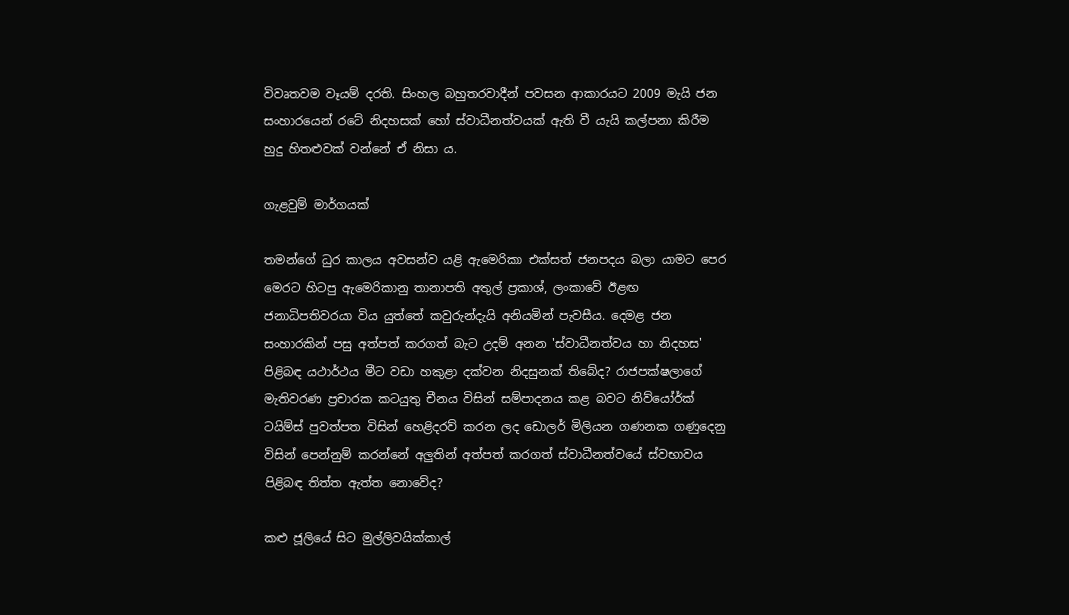විවෘතවම වෑයම් දරති. සිංහල බහුතරවාදීන් පවසන ආකාරයට 2009 මැයි ජන සංහාරයෙන් රටේ නිදහසක් හෝ ස්වාධීනත්වයක් ඇති වී යැයි කල්පනා කිරීම හුදු හිතළුවක් වන්නේ ඒ නිසා ය.

ගැළවුම් මාර්ගයක්

තමන්ගේ ධුර කාලය අවසන්ව යළි ඇමෙරිකා එක්සත් ජනපදය බලා යාමට පෙර මෙරට හිටපු ඇමෙරිකානු තානාපති අතුල් ප්‍රකාශ්, ලංකාවේ ඊළඟ ජනාධිපතිවරයා විය යුත්තේ කවුරුන්දැයි අනියමින් පැවසීය. දෙමළ ජන සංහාරකින් පසු අත්පත් කරගත් බැට උදම් අනන 'ස්වාධීනත්වය හා නිදහස' පිළිබඳ යථාර්ථය මීට වඩා හකුළා දක්වන නිදසුනක් තිබේද? රාජපක්ෂලාගේ මැතිවරණ ප්‍රචාරක කටයුතු චීනය විසින් සම්පාදනය කළ බවට නිව්යෝර්ක් ටයිම්ස් පුවත්පත විසින් හෙළිදරව් කරන ලද ඩොලර් මිලියන ගණනක ගණුදෙනු විසින් පෙන්නුම් කරන්නේ අලුතින් අත්පත් කරගත් ස්වාධීනත්වයේ ස්වභාවය පිළිබඳ තිත්ත ඇත්ත නොවේද?

කළු ජූලියේ සිට මුල්ලිවයික්කාල්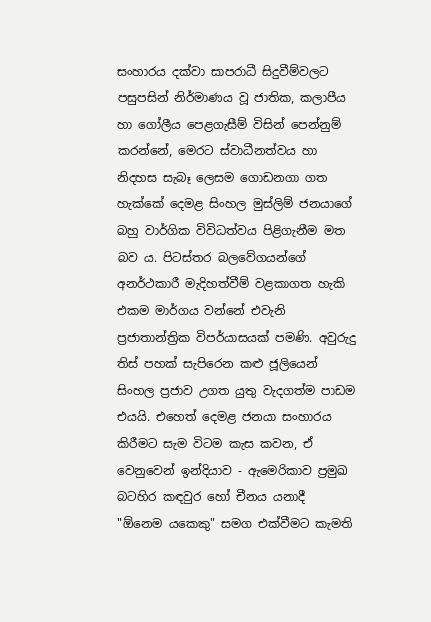සංහාරය දක්වා සාපරාධී සිදුවීම්වලට පසුපසින් නිර්මාණය වූ ජාතික, කලාපීය හා ගෝලීය පෙළගැසීම් විසින් පෙන්නුම් කරන්නේ, මෙරට ස්වාධීනත්වය හා නිදහස සැබෑ ලෙසම ගොඩනගා ගත හැක්කේ දෙමළ සිංහල මුස්ලිම් ජනයාගේ බහු වාර්ගික විවිධත්වය පිළිගැනීම මත බව ය. පිටස්තර බලවේගයන්ගේ අනර්ථකාරී මැදිහත්වීම් වළකාගත හැකි එකම මාර්ගය වන්නේ එවැනි ප්‍රජාතාන්ත්‍රික විපර්යාසයක් පමණි. අවුරුදු තිස් පහක් සැපිරෙන කළු ජූලියෙන් සිංහල ප්‍රජාව උගත යුතු වැදගත්ම පාඩම එයයි. එහෙත් දෙමළ ජනයා සංහාරය කිරීමට සැම විටම කැස කවන, ඒ වෙනුවෙන් ඉන්දියාව - ඇමෙරිකාව ප්‍රමුඛ බටහිර කඳවුර හෝ චීනය යනාදී "ඕනෙම යකෙකු" සමග එක්වීමට කැමති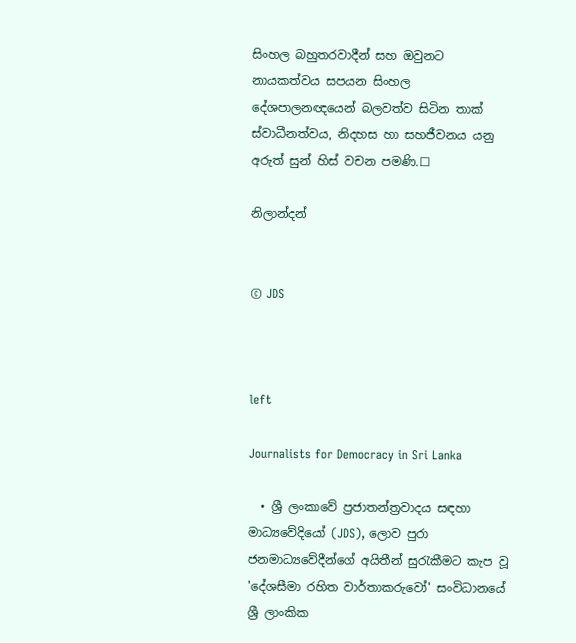සිංහල බහුතරවාදීන් සහ ඔවුනට නායකත්වය සපයන සිංහල දේශපාලනඥයෙන් බලවත්ව සිටින තාක් ස්වාධීනත්වය, නිදහස හා සහජීවනය යනු අරුත් සුන් හිස් වචන පමණි.☐

නිලාන්දන්


© JDS



left

Journalists for Democracy in Sri Lanka

  • ශ්‍රී ලංකාවේ ප්‍රජාතන්ත්‍රවාදය සඳහා මාධ්‍යවේදියෝ (JDS), ලොව පුරා ජනමාධ්‍යවේදීන්ගේ අයිතීන් සුරැකීමට කැප වූ 'දේශසීමා රහිත වාර්තාකරුවෝ' සංවිධානයේ ශ්‍රී ලාංකික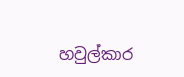හවුල්කාර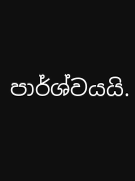පාර්ශ්වයයි.